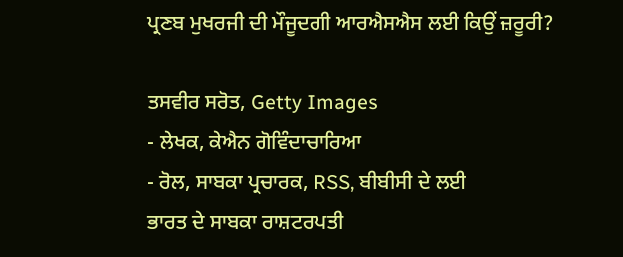ਪ੍ਰਣਬ ਮੁਖਰਜੀ ਦੀ ਮੌਜੂਦਗੀ ਆਰਐਸਐਸ ਲਈ ਕਿਉਂ ਜ਼ਰੂਰੀ?

ਤਸਵੀਰ ਸਰੋਤ, Getty Images
- ਲੇਖਕ, ਕੇਐਨ ਗੋਵਿੰਦਾਚਾਰਿਆ
- ਰੋਲ, ਸਾਬਕਾ ਪ੍ਰਚਾਰਕ, RSS, ਬੀਬੀਸੀ ਦੇ ਲਈ
ਭਾਰਤ ਦੇ ਸਾਬਕਾ ਰਾਸ਼ਟਰਪਤੀ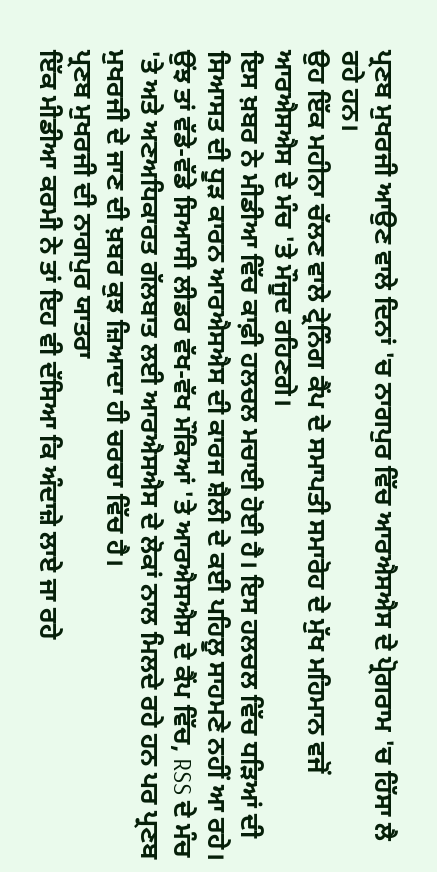ਪ੍ਰਣਬ ਮੁਖਰਜੀ ਆਉਣ ਵਾਲੇ ਦਿਨਾਂ 'ਚ ਨਾਗਪੁਰ ਵਿੱਚ ਆਰਐਸਐਸ ਦੇ ਪ੍ਰੋਗਰਾਮ 'ਚ ਹਿੱਸਾ ਲੈ ਰਹੇ ਹਨ।
ਉਹ ਇੱਕ ਮਹੀਨਾ ਚੱਲਣ ਵਾਲੇ ਟ੍ਰੇਨਿੰਗ ਕੈਂਪ ਦੇ ਸਮਾਪਤੀ ਸਮਾਰੋਹ ਦੇ ਮੁੱਖ ਮਹਿਮਾਨ ਵਜੋਂ ਆਰਐਸਐਸ ਦੇ ਮੰਚ 'ਤੇ ਮੌਜੂਦ ਰਹਿਣਗੇ।
ਇਸ ਖ਼ਬਰ ਨੇ ਮੀਡੀਆ ਵਿੱਚ ਕਾਫ਼ੀ ਹਲਚਲ ਮਚਾਈ ਹੋਈ ਹੈ। ਇਸ ਹਲਚਲ ਵਿੱਚ ਧੜਿਆਂ ਦੀ ਸਿਆਸਤ ਦੀ ਧੂੜ ਕਾਰਨ ਆਰਐਸਐਸ ਦੀ ਕਾਰਜ ਸ਼ੈਲੀ ਦੇ ਕਈ ਪਹਿਲੂ ਸਾਹਮਣੇ ਨਹੀਂ ਆ ਰਹੇ।
ਉਂਝ ਤਾਂ ਵੱਡੇ-ਵੱਡੇ ਸਿਆਸੀ ਲੀਡਰ ਵੱਖ-ਵੱਖ ਮੌਕਿਆਂ 'ਤੇ ਆਰਐਸਐਸ ਦੇ ਕੈਂਪ ਵਿੱਚ, RSS ਦੇ ਮੰਚ 'ਤੇ ਅਤੇ ਅਣਅਧਿਕਾਰਤ ਗੱਲਬਾਤ ਲਈ ਆਰਐਸਐਸ ਦੇ ਲੋਕਾਂ ਨਾਲ ਮਿਲਦੇ ਰਹੇ ਹਨ ਪਰ ਪ੍ਰਣਬ ਮੁਖਰਜੀ ਦੇ ਜਾਣ ਦੀ ਖ਼ਬਰ ਕੁਝ ਜ਼ਿਆਦਾ ਹੀ ਚਰਚਾ ਵਿੱਚ ਹੈ।
ਪ੍ਰਣਬ ਮੁਖਰਜੀ ਦੀ ਨਾਗਪੁਰ ਯਾਤਰਾ
ਇੱਕ ਮੀਡੀਆ ਕਰਮੀ ਨੇ ਤਾਂ ਇਹ ਵੀ ਦੱਸਿਆ ਕਿ ਅੰਦਾਜ਼ੇ ਲਾਏ ਜਾ ਰਹੇ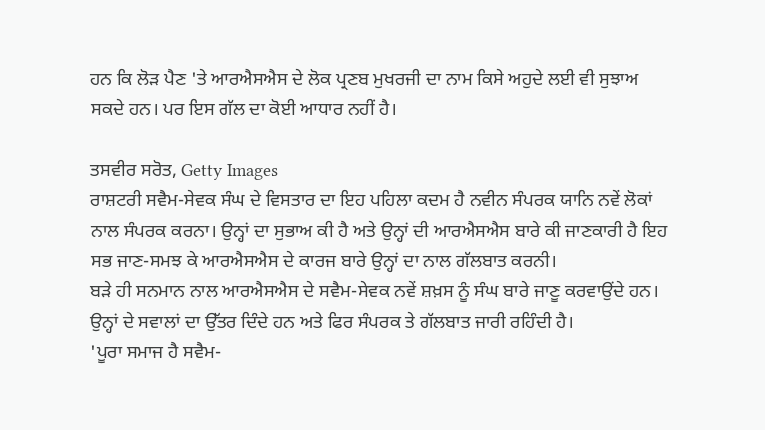ਹਨ ਕਿ ਲੋੜ ਪੈਣ 'ਤੇ ਆਰਐਸਐਸ ਦੇ ਲੋਕ ਪ੍ਰਣਬ ਮੁਖਰਜੀ ਦਾ ਨਾਮ ਕਿਸੇ ਅਹੁਦੇ ਲਈ ਵੀ ਸੁਝਾਅ ਸਕਦੇ ਹਨ। ਪਰ ਇਸ ਗੱਲ ਦਾ ਕੋਈ ਆਧਾਰ ਨਹੀਂ ਹੈ।

ਤਸਵੀਰ ਸਰੋਤ, Getty Images
ਰਾਸ਼ਟਰੀ ਸਵੈਮ-ਸੇਵਕ ਸੰਘ ਦੇ ਵਿਸਤਾਰ ਦਾ ਇਹ ਪਹਿਲਾ ਕਦਮ ਹੈ ਨਵੀਨ ਸੰਪਰਕ ਯਾਨਿ ਨਵੇਂ ਲੋਕਾਂ ਨਾਲ ਸੰਪਰਕ ਕਰਨਾ। ਉਨ੍ਹਾਂ ਦਾ ਸੁਭਾਅ ਕੀ ਹੈ ਅਤੇ ਉਨ੍ਹਾਂ ਦੀ ਆਰਐਸਐਸ ਬਾਰੇ ਕੀ ਜਾਣਕਾਰੀ ਹੈ ਇਹ ਸਭ ਜਾਣ-ਸਮਝ ਕੇ ਆਰਐਸਐਸ ਦੇ ਕਾਰਜ ਬਾਰੇ ਉਨ੍ਹਾਂ ਦਾ ਨਾਲ ਗੱਲਬਾਤ ਕਰਨੀ।
ਬੜੇ ਹੀ ਸਨਮਾਨ ਨਾਲ ਆਰਐਸਐਸ ਦੇ ਸਵੈਮ-ਸੇਵਕ ਨਵੇਂ ਸ਼ਖ਼ਸ ਨੂੰ ਸੰਘ ਬਾਰੇ ਜਾਣੂ ਕਰਵਾਉਂਦੇ ਹਨ। ਉਨ੍ਹਾਂ ਦੇ ਸਵਾਲਾਂ ਦਾ ਉੱਤਰ ਦਿੰਦੇ ਹਨ ਅਤੇ ਫਿਰ ਸੰਪਰਕ ਤੇ ਗੱਲਬਾਤ ਜਾਰੀ ਰਹਿੰਦੀ ਹੈ।
'ਪੂਰਾ ਸਮਾਜ ਹੈ ਸਵੈਮ-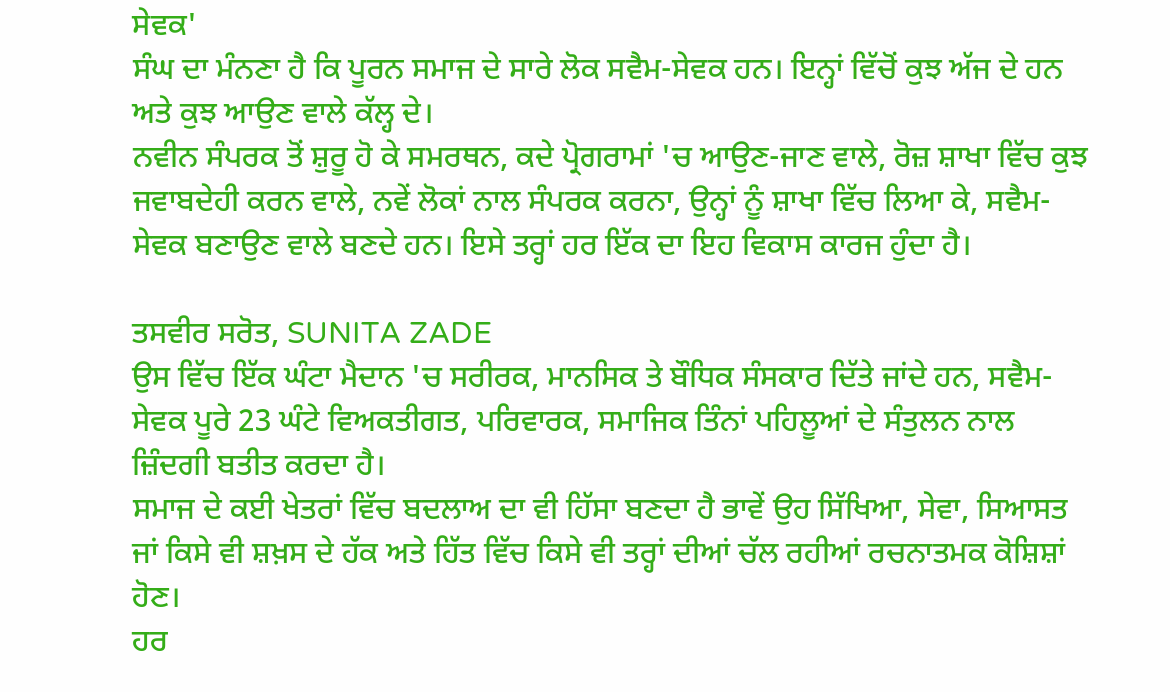ਸੇਵਕ'
ਸੰਘ ਦਾ ਮੰਨਣਾ ਹੈ ਕਿ ਪੂਰਨ ਸਮਾਜ ਦੇ ਸਾਰੇ ਲੋਕ ਸਵੈਮ-ਸੇਵਕ ਹਨ। ਇਨ੍ਹਾਂ ਵਿੱਚੋਂ ਕੁਝ ਅੱਜ ਦੇ ਹਨ ਅਤੇ ਕੁਝ ਆਉਣ ਵਾਲੇ ਕੱਲ੍ਹ ਦੇ।
ਨਵੀਨ ਸੰਪਰਕ ਤੋਂ ਸ਼ੁਰੂ ਹੋ ਕੇ ਸਮਰਥਨ, ਕਦੇ ਪ੍ਰੋਗਰਾਮਾਂ 'ਚ ਆਉਣ-ਜਾਣ ਵਾਲੇ, ਰੋਜ਼ ਸ਼ਾਖਾ ਵਿੱਚ ਕੁਝ ਜਵਾਬਦੇਹੀ ਕਰਨ ਵਾਲੇ, ਨਵੇਂ ਲੋਕਾਂ ਨਾਲ ਸੰਪਰਕ ਕਰਨਾ, ਉਨ੍ਹਾਂ ਨੂੰ ਸ਼ਾਖਾ ਵਿੱਚ ਲਿਆ ਕੇ, ਸਵੈਮ-ਸੇਵਕ ਬਣਾਉਣ ਵਾਲੇ ਬਣਦੇ ਹਨ। ਇਸੇ ਤਰ੍ਹਾਂ ਹਰ ਇੱਕ ਦਾ ਇਹ ਵਿਕਾਸ ਕਾਰਜ ਹੁੰਦਾ ਹੈ।

ਤਸਵੀਰ ਸਰੋਤ, SUNITA ZADE
ਉਸ ਵਿੱਚ ਇੱਕ ਘੰਟਾ ਮੈਦਾਨ 'ਚ ਸਰੀਰਕ, ਮਾਨਸਿਕ ਤੇ ਬੌਧਿਕ ਸੰਸਕਾਰ ਦਿੱਤੇ ਜਾਂਦੇ ਹਨ, ਸਵੈਮ-ਸੇਵਕ ਪੂਰੇ 23 ਘੰਟੇ ਵਿਅਕਤੀਗਤ, ਪਰਿਵਾਰਕ, ਸਮਾਜਿਕ ਤਿੰਨਾਂ ਪਹਿਲੂਆਂ ਦੇ ਸੰਤੁਲਨ ਨਾਲ ਜ਼ਿੰਦਗੀ ਬਤੀਤ ਕਰਦਾ ਹੈ।
ਸਮਾਜ ਦੇ ਕਈ ਖੇਤਰਾਂ ਵਿੱਚ ਬਦਲਾਅ ਦਾ ਵੀ ਹਿੱਸਾ ਬਣਦਾ ਹੈ ਭਾਵੇਂ ਉਹ ਸਿੱਖਿਆ, ਸੇਵਾ, ਸਿਆਸਤ ਜਾਂ ਕਿਸੇ ਵੀ ਸ਼ਖ਼ਸ ਦੇ ਹੱਕ ਅਤੇ ਹਿੱਤ ਵਿੱਚ ਕਿਸੇ ਵੀ ਤਰ੍ਹਾਂ ਦੀਆਂ ਚੱਲ ਰਹੀਆਂ ਰਚਨਾਤਮਕ ਕੋਸ਼ਿਸ਼ਾਂ ਹੋਣ।
ਹਰ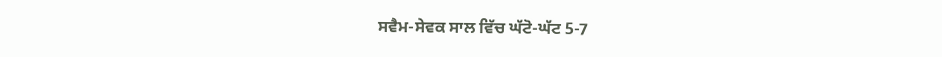ਸਵੈਮ-ਸੇਵਕ ਸਾਲ ਵਿੱਚ ਘੱਟੋ-ਘੱਟ 5-7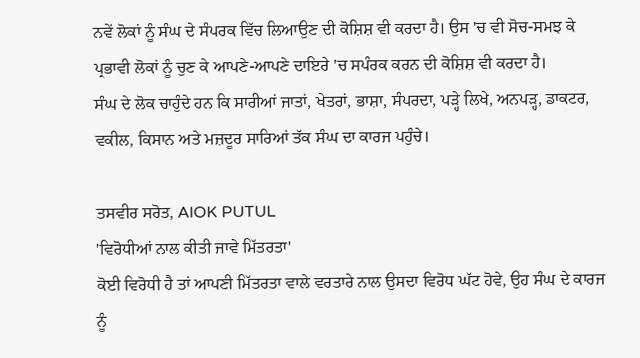ਨਵੇਂ ਲੋਕਾਂ ਨੂੰ ਸੰਘ ਦੇ ਸੰਪਰਕ ਵਿੱਚ ਲਿਆਉਣ ਦੀ ਕੋਸ਼ਿਸ਼ ਵੀ ਕਰਦਾ ਹੈ। ਉਸ 'ਚ ਵੀ ਸੋਚ-ਸਮਝ ਕੇ ਪ੍ਰਭਾਵੀ ਲੋਕਾਂ ਨੂੰ ਚੁਣ ਕੇ ਆਪਣੇ-ਆਪਣੇ ਦਾਇਰੇ 'ਚ ਸਪੰਰਕ ਕਰਨ ਦੀ ਕੋਸ਼ਿਸ਼ ਵੀ ਕਰਦਾ ਹੈ।
ਸੰਘ ਦੇ ਲੋਕ ਚਾਹੁੰਦੇ ਹਨ ਕਿ ਸਾਰੀਆਂ ਜਾਤਾਂ, ਖੇਤਰਾਂ, ਭਾਸ਼ਾ, ਸੰਪਰਦਾ, ਪੜ੍ਹੇ ਲਿਖੇ, ਅਨਪੜ੍ਹ, ਡਾਕਟਰ, ਵਕੀਲ, ਕਿਸਾਨ ਅਤੇ ਮਜ਼ਦੂਰ ਸਾਰਿਆਂ ਤੱਕ ਸੰਘ ਦਾ ਕਾਰਜ ਪਹੁੰਚੇ।

ਤਸਵੀਰ ਸਰੋਤ, AlOK PUTUL
'ਵਿਰੋਧੀਆਂ ਨਾਲ ਕੀਤੀ ਜਾਵੇ ਮਿੱਤਰਤਾ'
ਕੋਈ ਵਿਰੋਧੀ ਹੈ ਤਾਂ ਆਪਣੀ ਮਿੱਤਰਤਾ ਵਾਲੇ ਵਰਤਾਰੇ ਨਾਲ ਉਸਦਾ ਵਿਰੋਧ ਘੱਟ ਹੋਵੇ, ਉਹ ਸੰਘ ਦੇ ਕਾਰਜ ਨੂੰ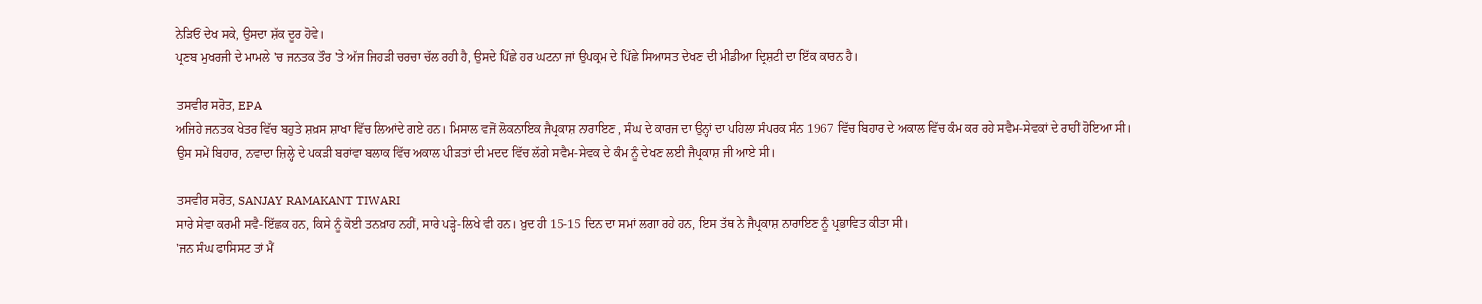ਨੇੜਿਓਂ ਦੇਖ ਸਕੇ, ਉਸਦਾ ਸ਼ੱਕ ਦੂਰ ਹੋਵੇ।
ਪ੍ਰਣਬ ਮੁਖਰਜੀ ਦੇ ਮਾਮਲੇ 'ਚ ਜਨਤਕ ਤੌਰ 'ਤੇ ਅੱਜ ਜਿਹੜੀ ਚਰਚਾ ਚੱਲ ਰਹੀ ਹੈ, ਉਸਦੇ ਪਿੱਛੇ ਹਰ ਘਟਨਾ ਜਾਂ ਉਪਕ੍ਰਮ ਦੇ ਪਿੱਛੇ ਸਿਆਸਤ ਦੇਖਣ ਦੀ ਮੀਡੀਆ ਦ੍ਰਿਸ਼ਟੀ ਦਾ ਇੱਕ ਕਾਰਨ ਹੈ।

ਤਸਵੀਰ ਸਰੋਤ, EPA
ਅਜਿਹੇ ਜਨਤਕ ਖੇਤਰ ਵਿੱਚ ਬਹੁਤੇ ਸ਼ਖ਼ਸ ਸ਼ਾਖਾ ਵਿੱਚ ਲਿਆਂਦੇ ਗਏ ਹਨ। ਮਿਸਾਲ ਵਜੋਂ ਲੋਕਨਾਇਕ ਜੈਪ੍ਰਕਾਸ਼ ਨਾਰਾਇਣ , ਸੰਘ ਦੇ ਕਾਰਜ ਦਾ ਉਨ੍ਹਾਂ ਦਾ ਪਹਿਲਾ ਸੰਪਰਕ ਸੰਨ 1967 ਵਿੱਚ ਬਿਹਾਰ ਦੇ ਅਕਾਲ ਵਿੱਚ ਕੰਮ ਕਰ ਰਹੇ ਸਵੈਮ-ਸੇਵਕਾਂ ਦੇ ਰਾਹੀਂ ਹੋਇਆ ਸੀ।
ਉਸ ਸਮੇਂ ਬਿਹਾਰ, ਨਵਾਦਾ ਜ਼ਿਲ੍ਹੇ ਦੇ ਪਕੜੀ ਬਰਾਂਵਾ ਬਲਾਕ ਵਿੱਚ ਅਕਾਲ ਪੀੜਤਾਂ ਦੀ ਮਦਦ ਵਿੱਚ ਲੱਗੇ ਸਵੈਮ-ਸੇਵਕ ਦੇ ਕੰਮ ਨੂੰ ਦੇਖਣ ਲਈ ਜੈਪ੍ਰਕਾਸ਼ ਜੀ ਆਏ ਸੀ।

ਤਸਵੀਰ ਸਰੋਤ, SANJAY RAMAKANT TIWARI
ਸਾਰੇ ਸੇਵਾ ਕਰਮੀ ਸਵੈ-ਇੱਛਕ ਹਨ, ਕਿਸੇ ਨੂੰ ਕੋਈ ਤਨਖ਼ਾਹ ਨਹੀਂ, ਸਾਰੇ ਪੜ੍ਹੇ-ਲਿਖੇ ਵੀ ਹਨ। ਖ਼ੁਦ ਹੀ 15-15 ਦਿਨ ਦਾ ਸਮਾਂ ਲਗਾ ਰਹੇ ਹਨ, ਇਸ ਤੱਥ ਨੇ ਜੈਪ੍ਰਕਾਸ਼ ਨਾਰਾਇਣ ਨੂੰ ਪ੍ਰਭਾਵਿਤ ਕੀਤਾ ਸੀ।
'ਜਨ ਸੰਘ ਫਾਸਿਸਟ ਤਾਂ ਮੈਂ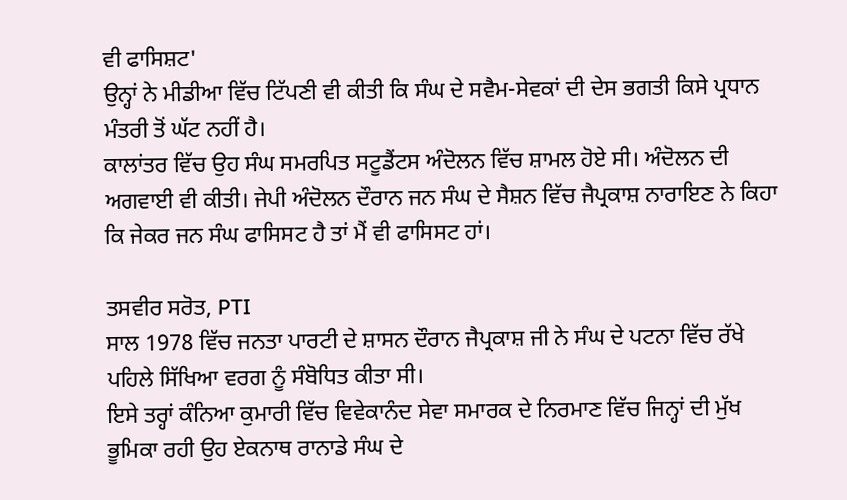ਵੀ ਫਾਸਿਸ਼ਟ'
ਉਨ੍ਹਾਂ ਨੇ ਮੀਡੀਆ ਵਿੱਚ ਟਿੱਪਣੀ ਵੀ ਕੀਤੀ ਕਿ ਸੰਘ ਦੇ ਸਵੈਮ-ਸੇਵਕਾਂ ਦੀ ਦੇਸ ਭਗਤੀ ਕਿਸੇ ਪ੍ਰਧਾਨ ਮੰਤਰੀ ਤੋਂ ਘੱਟ ਨਹੀਂ ਹੈ।
ਕਾਲਾਂਤਰ ਵਿੱਚ ਉਹ ਸੰਘ ਸਮਰਪਿਤ ਸਟੂਡੈਂਟਸ ਅੰਦੋਲਨ ਵਿੱਚ ਸ਼ਾਮਲ ਹੋਏ ਸੀ। ਅੰਦੋਲਨ ਦੀ ਅਗਵਾਈ ਵੀ ਕੀਤੀ। ਜੇਪੀ ਅੰਦੋਲਨ ਦੌਰਾਨ ਜਨ ਸੰਘ ਦੇ ਸੈਸ਼ਨ ਵਿੱਚ ਜੈਪ੍ਰਕਾਸ਼ ਨਾਰਾਇਣ ਨੇ ਕਿਹਾ ਕਿ ਜੇਕਰ ਜਨ ਸੰਘ ਫਾਸਿਸਟ ਹੈ ਤਾਂ ਮੈਂ ਵੀ ਫਾਸਿਸਟ ਹਾਂ।

ਤਸਵੀਰ ਸਰੋਤ, PTI
ਸਾਲ 1978 ਵਿੱਚ ਜਨਤਾ ਪਾਰਟੀ ਦੇ ਸ਼ਾਸਨ ਦੌਰਾਨ ਜੈਪ੍ਰਕਾਸ਼ ਜੀ ਨੇ ਸੰਘ ਦੇ ਪਟਨਾ ਵਿੱਚ ਰੱਖੇ ਪਹਿਲੇ ਸਿੱਖਿਆ ਵਰਗ ਨੂੰ ਸੰਬੋਧਿਤ ਕੀਤਾ ਸੀ।
ਇਸੇ ਤਰ੍ਹਾਂ ਕੰਨਿਆ ਕੁਮਾਰੀ ਵਿੱਚ ਵਿਵੇਕਾਨੰਦ ਸੇਵਾ ਸਮਾਰਕ ਦੇ ਨਿਰਮਾਣ ਵਿੱਚ ਜਿਨ੍ਹਾਂ ਦੀ ਮੁੱਖ ਭੂਮਿਕਾ ਰਹੀ ਉਹ ਏਕਨਾਥ ਰਾਨਾਡੇ ਸੰਘ ਦੇ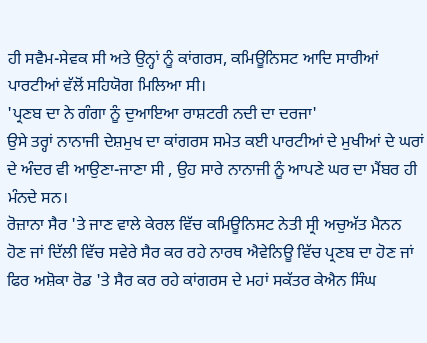ਹੀ ਸਵੈਮ-ਸੇਵਕ ਸੀ ਅਤੇ ਉਨ੍ਹਾਂ ਨੂੰ ਕਾਂਗਰਸ, ਕਮਿਊਨਿਸਟ ਆਦਿ ਸਾਰੀਆਂ ਪਾਰਟੀਆਂ ਵੱਲੋਂ ਸਹਿਯੋਗ ਮਿਲਿਆ ਸੀ।
'ਪ੍ਰਣਬ ਦਾ ਨੇ ਗੰਗਾ ਨੂੰ ਦੁਆਇਆ ਰਾਸ਼ਟਰੀ ਨਦੀ ਦਾ ਦਰਜਾ'
ਉਸੇ ਤਰ੍ਹਾਂ ਨਾਨਾਜੀ ਦੇਸ਼ਮੁਖ ਦਾ ਕਾਂਗਰਸ ਸਮੇਤ ਕਈ ਪਾਰਟੀਆਂ ਦੇ ਮੁਖੀਆਂ ਦੇ ਘਰਾਂ ਦੇ ਅੰਦਰ ਵੀ ਆਉਣਾ-ਜਾਣਾ ਸੀ , ਉਹ ਸਾਰੇ ਨਾਨਾਜੀ ਨੂੰ ਆਪਣੇ ਘਰ ਦਾ ਮੈਂਬਰ ਹੀ ਮੰਨਦੇ ਸਨ।
ਰੋਜ਼ਾਨਾ ਸੈਰ 'ਤੇ ਜਾਣ ਵਾਲੇ ਕੇਰਲ ਵਿੱਚ ਕਮਿਊਨਿਸਟ ਨੇਤੀ ਸ੍ਰੀ ਅਚੁਅੱਤ ਮੈਨਨ ਹੋਣ ਜਾਂ ਦਿੱਲੀ ਵਿੱਚ ਸਵੇਰੇ ਸੈਰ ਕਰ ਰਹੇ ਨਾਰਥ ਐਵੇਨਿਊ ਵਿੱਚ ਪ੍ਰਣਬ ਦਾ ਹੋਣ ਜਾਂ ਫਿਰ ਅਸ਼ੋਕਾ ਰੋਡ 'ਤੇ ਸੈਰ ਕਰ ਰਹੇ ਕਾਂਗਰਸ ਦੇ ਮਹਾਂ ਸਕੱਤਰ ਕੇਐਨ ਸਿੰਘ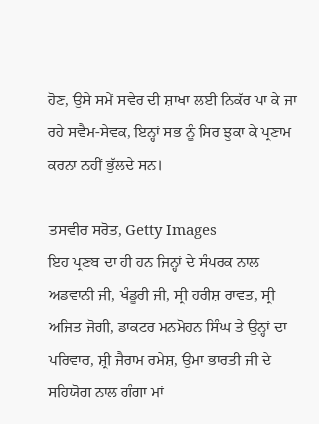ਹੋਣ, ਉਸੇ ਸਮੇਂ ਸਵੇਰ ਦੀ ਸ਼ਾਖਾ ਲਈ ਨਿਕੱਰ ਪਾ ਕੇ ਜਾ ਰਹੇ ਸਵੈਮ-ਸੇਵਕ, ਇਨ੍ਹਾਂ ਸਭ ਨੂੰ ਸਿਰ ਝੁਕਾ ਕੇ ਪ੍ਰਣਾਮ ਕਰਨਾ ਨਹੀਂ ਭੁੱਲਦੇ ਸਨ।

ਤਸਵੀਰ ਸਰੋਤ, Getty Images
ਇਹ ਪ੍ਰਣਬ ਦਾ ਹੀ ਹਨ ਜਿਨ੍ਹਾਂ ਦੇ ਸੰਪਰਕ ਨਾਲ ਅਡਵਾਨੀ ਜੀ, ਖੰਡੂਰੀ ਜੀ, ਸ੍ਰੀ ਹਰੀਸ਼ ਰਾਵਤ, ਸ੍ਰੀ ਅਜਿਤ ਜੋਗੀ, ਡਾਕਟਰ ਮਨਮੋਹਨ ਸਿੰਘ ਤੇ ਉਨ੍ਹਾਂ ਦਾ ਪਰਿਵਾਰ, ਸ਼੍ਰੀ ਜੈਰਾਮ ਰਮੇਸ਼, ਉਮਾ ਭਾਰਤੀ ਜੀ ਦੇ ਸਹਿਯੋਗ ਨਾਲ ਗੰਗਾ ਮਾਂ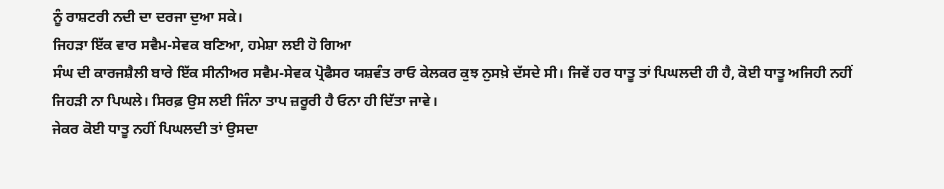ਨੂੰ ਰਾਸ਼ਟਰੀ ਨਦੀ ਦਾ ਦਰਜਾ ਦੁਆ ਸਕੇ।
ਜਿਹੜਾ ਇੱਕ ਵਾਰ ਸਵੈਮ-ਸੇਵਕ ਬਣਿਆ, ਹਮੇਸ਼ਾ ਲਈ ਹੋ ਗਿਆ
ਸੰਘ ਦੀ ਕਾਰਜਸ਼ੈਲੀ ਬਾਰੇ ਇੱਕ ਸੀਨੀਅਰ ਸਵੈਮ-ਸੇਵਕ ਪ੍ਰੋਫੈਸਰ ਯਸ਼ਵੰਤ ਰਾਓ ਕੇਲਕਰ ਕੁਝ ਨੁਸਖ਼ੇ ਦੱਸਦੇ ਸੀ। ਜਿਵੇਂ ਹਰ ਧਾਤੂ ਤਾਂ ਪਿਘਲਦੀ ਹੀ ਹੈ, ਕੋਈ ਧਾਤੂ ਅਜਿਹੀ ਨਹੀਂ ਜਿਹੜੀ ਨਾ ਪਿਘਲੇ। ਸਿਰਫ਼ ਉਸ ਲਈ ਜਿੰਨਾ ਤਾਪ ਜ਼ਰੂਰੀ ਹੈ ਓਨਾ ਹੀ ਦਿੱਤਾ ਜਾਵੇ।
ਜੇਕਰ ਕੋਈ ਧਾਤੂ ਨਹੀਂ ਪਿਘਲਦੀ ਤਾਂ ਉਸਦਾ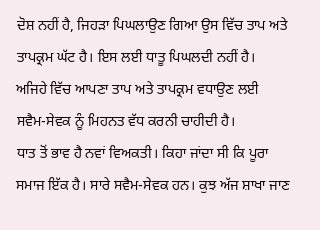ਦੋਸ਼ ਨਹੀਂ ਹੈ, ਜਿਹੜਾ ਪਿਘਲਾਉਣ ਗਿਆ ਉਸ ਵਿੱਚ ਤਾਪ ਅਤੇ ਤਾਪਕ੍ਰਮ ਘੱਟ ਹੈ। ਇਸ ਲਈ ਧਾਤੂ ਪਿਘਲਦੀ ਨਹੀਂ ਹੈ।
ਅਜਿਹੇ ਵਿੱਚ ਆਪਣਾ ਤਾਪ ਅਤੇ ਤਾਪਕ੍ਰਮ ਵਧਾਉਣ ਲਈ ਸਵੈਮ-ਸੇਵਕ ਨੂੰ ਮਿਹਨਤ ਵੱਧ ਕਰਨੀ ਚਾਹੀਦੀ ਹੈ।
ਧਾਤ ਤੋਂ ਭਾਵ ਹੈ ਨਵਾਂ ਵਿਅਕਤੀ। ਕਿਹਾ ਜਾਂਦਾ ਸੀ ਕਿ ਪੂਰਾ ਸਮਾਜ ਇੱਕ ਹੈ। ਸਾਰੇ ਸਵੈਮ-ਸੇਵਕ ਹਨ। ਕੁਝ ਅੱਜ ਸ਼ਾਖਾ ਜਾਣ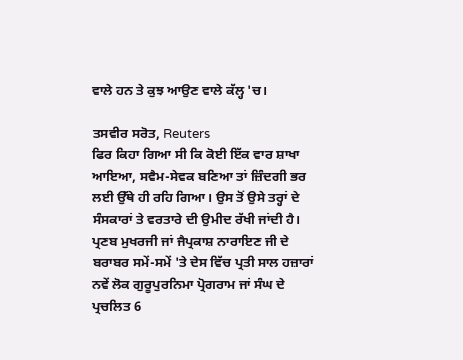ਵਾਲੇ ਹਨ ਤੇ ਕੁਝ ਆਉਣ ਵਾਲੇ ਕੱਲ੍ਹ 'ਚ।

ਤਸਵੀਰ ਸਰੋਤ, Reuters
ਫਿਰ ਕਿਹਾ ਗਿਆ ਸੀ ਕਿ ਕੋਈ ਇੱਕ ਵਾਰ ਸ਼ਾਖਾ ਆਇਆ, ਸਵੈਮ-ਸੇਵਕ ਬਣਿਆ ਤਾਂ ਜ਼ਿੰਦਗੀ ਭਰ ਲਈ ਉੱਥੇ ਹੀ ਰਹਿ ਗਿਆ। ਉਸ ਤੋਂ ਉਸੇ ਤਰ੍ਹਾਂ ਦੇ ਸੰਸਕਾਰਾਂ ਤੇ ਵਰਤਾਰੇ ਦੀ ਉਮੀਦ ਰੱਖੀ ਜਾਂਦੀ ਹੈ।
ਪ੍ਰਣਬ ਮੁਖਰਜੀ ਜਾਂ ਜੈਪ੍ਰਕਾਸ਼ ਨਾਰਾਇਣ ਜੀ ਦੇ ਬਰਾਬਰ ਸਮੇਂ-ਸਮੇਂ 'ਤੇ ਦੇਸ ਵਿੱਚ ਪ੍ਰਤੀ ਸਾਲ ਹਜ਼ਾਰਾਂ ਨਵੇਂ ਲੋਕ ਗੁਰੂਪੁਰਨਿਮਾ ਪ੍ਰੋਗਰਾਮ ਜਾਂ ਸੰਘ ਦੇ ਪ੍ਰਚਲਿਤ 6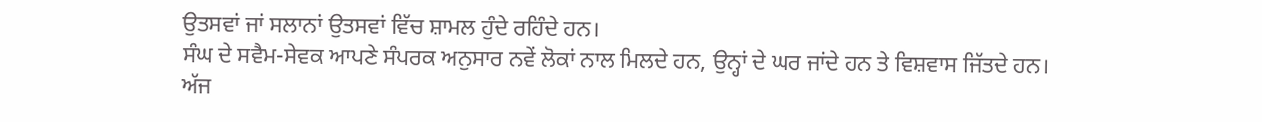ਉਤਸਵਾਂ ਜਾਂ ਸਲਾਨਾਂ ਉਤਸਵਾਂ ਵਿੱਚ ਸ਼ਾਮਲ ਹੁੰਦੇ ਰਹਿੰਦੇ ਹਨ।
ਸੰਘ ਦੇ ਸਵੈਮ-ਸੇਵਕ ਆਪਣੇ ਸੰਪਰਕ ਅਨੁਸਾਰ ਨਵੇਂ ਲੋਕਾਂ ਨਾਲ ਮਿਲਦੇ ਹਨ, ਉਨ੍ਹਾਂ ਦੇ ਘਰ ਜਾਂਦੇ ਹਨ ਤੇ ਵਿਸ਼ਵਾਸ ਜਿੱਤਦੇ ਹਨ।
ਅੱਜ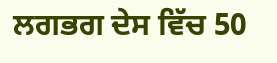ਲਗਭਗ ਦੇਸ ਵਿੱਚ 50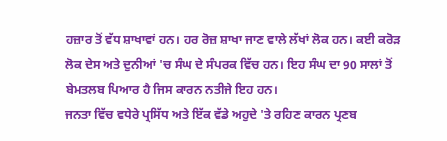ਹਜ਼ਾਰ ਤੋਂ ਵੱਧ ਸ਼ਾਖਾਵਾਂ ਹਨ। ਹਰ ਰੋਜ਼ ਸ਼ਾਖਾ ਜਾਣ ਵਾਲੇ ਲੱਖਾਂ ਲੋਕ ਹਨ। ਕਈ ਕਰੋੜ ਲੋਕ ਦੇਸ ਅਤੇ ਦੁਨੀਆਂ 'ਚ ਸੰਘ ਦੇ ਸੰਪਰਕ ਵਿੱਚ ਹਨ। ਇਹ ਸੰਘ ਦਾ 90 ਸਾਲਾਂ ਤੋਂ ਬੇਮਤਲਬ ਪਿਆਰ ਹੈ ਜਿਸ ਕਾਰਨ ਨਤੀਜੇ ਇਹ ਹਨ।
ਜਨਤਾ ਵਿੱਚ ਵਧੇਰੇ ਪ੍ਰਸਿੱਧ ਅਤੇ ਇੱਕ ਵੱਡੇ ਅਹੁਦੇ 'ਤੇ ਰਹਿਣ ਕਾਰਨ ਪ੍ਰਣਬ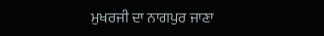ਮੁਖਰਜੀ ਦਾ ਨਾਗਪੁਰ ਜਾਣਾ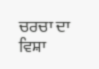ਚਰਚਾ ਦਾ ਵਿਸ਼ਾ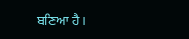ਬਣਿਆ ਹੈ।